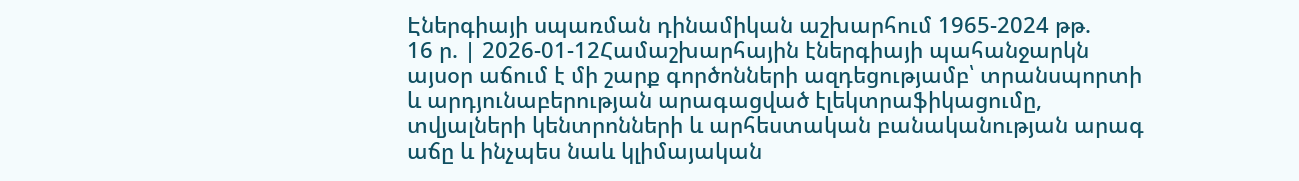Էներգիայի սպառման դինամիկան աշխարհում 1965-2024 թթ.
16 ր. | 2026-01-12Համաշխարհային էներգիայի պահանջարկն այսօր աճում է մի շարք գործոնների ազդեցությամբ՝ տրանսպորտի և արդյունաբերության արագացված էլեկտրաֆիկացումը, տվյալների կենտրոնների և արհեստական բանականության արագ աճը և ինչպես նաև կլիմայական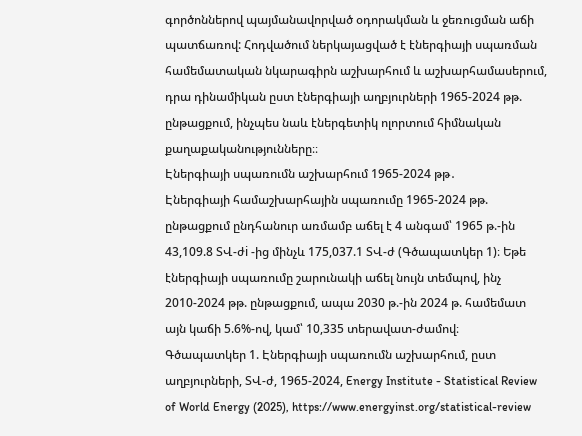գործոններով պայմանավորված օդորակման և ջեռուցման աճի պատճառով: Հոդվածում ներկայացված է էներգիայի սպառման համեմատական նկարագիրն աշխարհում և աշխարհամասերում, դրա դինամիկան ըստ էներգիայի աղբյուրների 1965-2024 թթ. ընթացքում, ինչպես նաև էներգետիկ ոլորտում հիմնական քաղաքականությունները։։
Էներգիայի սպառումն աշխարհում 1965-2024 թթ․
Էներգիայի համաշխարհային սպառումը 1965-2024 թթ. ընթացքում ընդհանուր առմամբ աճել է 4 անգամ՝ 1965 թ.-ին 43,109.8 ՏՎ-ժi -ից մինչև 175,037.1 ՏՎ-ժ (Գծապատկեր 1)։ Եթե էներգիայի սպառումը շարունակի աճել նույն տեմպով, ինչ 2010-2024 թթ. ընթացքում, ապա 2030 թ.-ին 2024 թ. համեմատ այն կաճի 5.6%-ով, կամ՝ 10,335 տերավատ-ժամով։
Գծապատկեր 1. Էներգիայի սպառումն աշխարհում, ըստ աղբյուրների, ՏՎ-ժ, 1965-2024, Energy Institute - Statistical Review of World Energy (2025), https://www.energyinst.org/statistical-review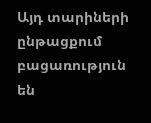Այդ տարիների ընթացքում բացառություն են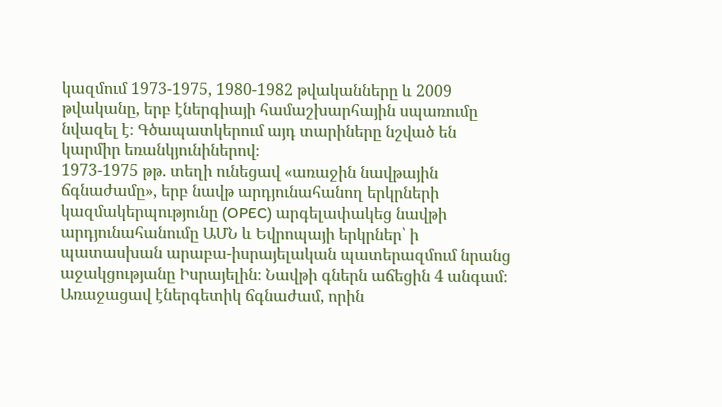կազմում 1973-1975, 1980-1982 թվականները և 2009 թվականը, երբ էներգիայի համաշխարհային սպառումը նվազել է։ Գծապատկերում այդ տարիները նշված են կարմիր եռանկյունիներով։
1973-1975 թթ. տեղի ունեցավ «առաջին նավթային ճգնաժամը», երբ նավթ արդյունահանող երկրների կազմակերպությունը (OPEC) արգելափակեց նավթի արդյունահանումը ԱՄՆ և Եվրոպայի երկրներ՝ ի պատասխան արաբա-իսրայելական պատերազմում նրանց աջակցությանը Իսրայելին։ Նավթի գներն աճեցին 4 անգամ։ Առաջացավ էներգետիկ ճգնաժամ, որին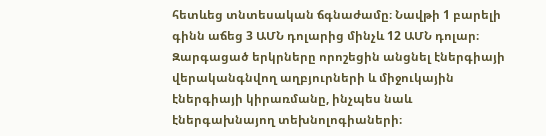հետևեց տնտեսական ճգնաժամը։ Նավթի 1 բարելի գինն աճեց 3 ԱՄՆ դոլարից մինչև 12 ԱՄՆ դոլար։ Զարգացած երկրները որոշեցին անցնել էներգիայի վերականգնվող աղբյուրների և միջուկային էներգիայի կիրառմանը, ինչպես նաև էներգախնայող տեխնոլոգիաների։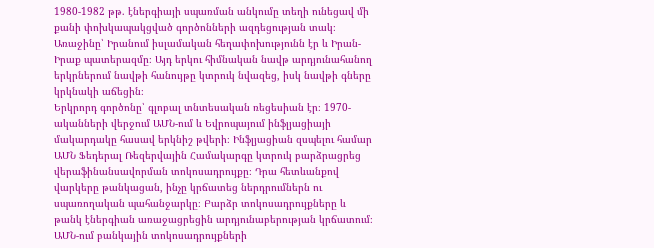1980-1982 թթ. էներգիայի սպառման անկումը տեղի ունեցավ մի քանի փոխկապակցված գործոնների ազդեցության տակ։ Առաջինը՝ Իրանում իսլամական հեղափոխությունն էր և Իրան-Իրաք պատերազմը։ Այդ երկու հիմնական նավթ արդյունահանող երկրներում նավթի հանույթը կտրուկ նվազեց, իսկ նավթի գները կրկնակի աճեցին։
Երկրորդ գործոնը՝ գլոբալ տնտեսական ռեցեսիան էր։ 1970-ականների վերջում ԱՄՆ-ում և Եվրոպայում ինֆլյացիայի մակարդակը հասավ երկնիշ թվերի։ Ինֆլյացիան զսպելու համար ԱՄՆ Ֆեդերալ Ռեզերվային Համակարգը կտրուկ բարձրացրեց վերաֆինանսավորման տոկոսադրույքը։ Դրա հետևանքով վարկերը թանկացան, ինչը կրճատեց ներդրումներն ու սպառողական պահանջարկը։ Բարձր տոկոսադրույքները և թանկ էներգիան առաջացրեցին արդյունաբերության կրճատում։ ԱՄՆ-ում բանկային տոկոսադրույքների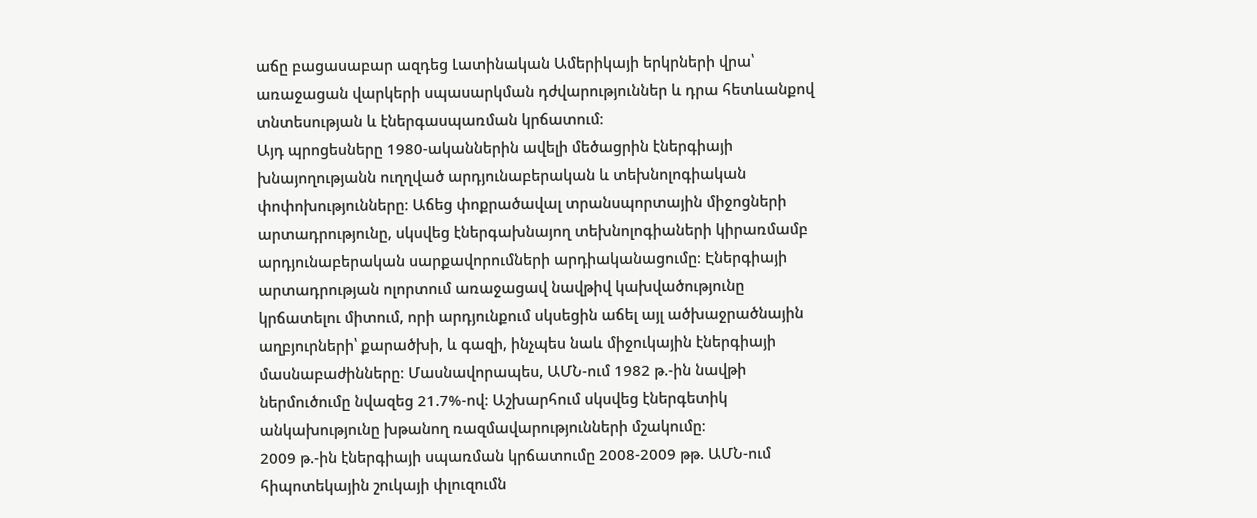աճը բացասաբար ազդեց Լատինական Ամերիկայի երկրների վրա՝ առաջացան վարկերի սպասարկման դժվարություններ և դրա հետևանքով տնտեսության և էներգասպառման կրճատում։
Այդ պրոցեսները 1980-ականներին ավելի մեծացրին էներգիայի խնայողությանն ուղղված արդյունաբերական և տեխնոլոգիական փոփոխությունները։ Աճեց փոքրածավալ տրանսպորտային միջոցների արտադրությունը, սկսվեց էներգախնայող տեխնոլոգիաների կիրառմամբ արդյունաբերական սարքավորումների արդիականացումը։ Էներգիայի արտադրության ոլորտում առաջացավ նավթիվ կախվածությունը կրճատելու միտում, որի արդյունքում սկսեցին աճել այլ ածխաջրածնային աղբյուրների՝ քարածխի, և գազի, ինչպես նաև միջուկային էներգիայի մասնաբաժինները։ Մասնավորապես, ԱՄՆ-ում 1982 թ.-ին նավթի ներմուծումը նվազեց 21.7%-ով։ Աշխարհում սկսվեց էներգետիկ անկախությունը խթանող ռազմավարությունների մշակումը։
2009 թ.-ին էներգիայի սպառման կրճատումը 2008-2009 թթ. ԱՄՆ-ում հիպոտեկային շուկայի փլուզումն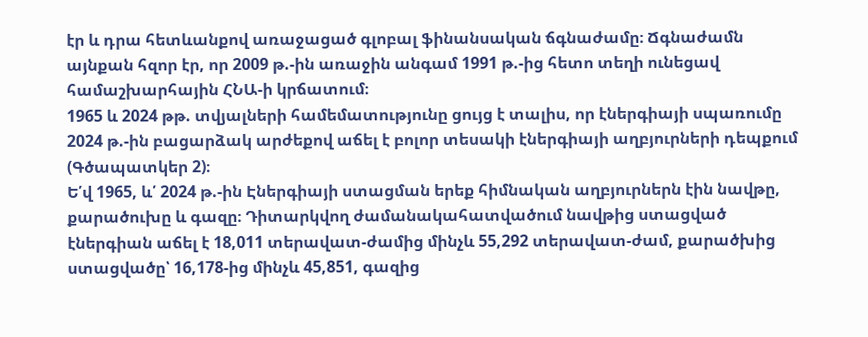էր և դրա հետևանքով առաջացած գլոբալ ֆինանսական ճգնաժամը։ Ճգնաժամն այնքան հզոր էր, որ 2009 թ.-ին առաջին անգամ 1991 թ.-ից հետո տեղի ունեցավ համաշխարհային ՀՆԱ-ի կրճատում։
1965 և 2024 թթ. տվյալների համեմատությունը ցույց է տալիս, որ էներգիայի սպառումը 2024 թ.-ին բացարձակ արժեքով աճել է բոլոր տեսակի էներգիայի աղբյուրների դեպքում (Գծապատկեր 2)։
Ե՛վ 1965, և՛ 2024 թ.-ին Էներգիայի ստացման երեք հիմնական աղբյուրներն էին նավթը, քարածուխը և գազը։ Դիտարկվող ժամանակահատվածում նավթից ստացված էներգիան աճել է 18,011 տերավատ-ժամից մինչև 55,292 տերավատ-ժամ, քարածխից ստացվածը՝ 16,178-ից մինչև 45,851, գազից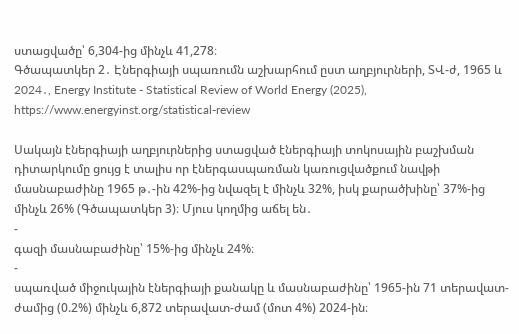ստացվածը՝ 6,304-ից մինչև 41,278։
Գծապատկեր 2․ Էներգիայի սպառումն աշխարհում ըստ աղբյուրների, ՏՎ-ժ, 1965 և 2024․, Energy Institute - Statistical Review of World Energy (2025), https://www.energyinst.org/statistical-review

Սակայն էներգիայի աղբյուրներից ստացված էներգիայի տոկոսային բաշխման դիտարկումը ցույց է տալիս որ էներգասպառման կառուցվածքում նավթի մասնաբաժինը 1965 թ․-ին 42%-ից նվազել է մինչև 32%, իսկ քարածխինը՝ 37%-ից մինչև 26% (Գծապատկեր 3)։ Մյուս կողմից աճել են․
-
գազի մասնաբաժինը՝ 15%-ից մինչև 24%։
-
սպառված միջուկային էներգիայի քանակը և մասնաբաժինը՝ 1965-ին 71 տերավատ-ժամից (0.2%) մինչև 6,872 տերավատ-ժամ (մոտ 4%) 2024-ին։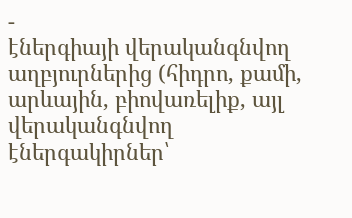-
էներգիայի վերականգնվող աղբյուրներից (հիդրո, քամի, արևային, բիովառելիք, այլ վերականգնվող էներգակիրներ՝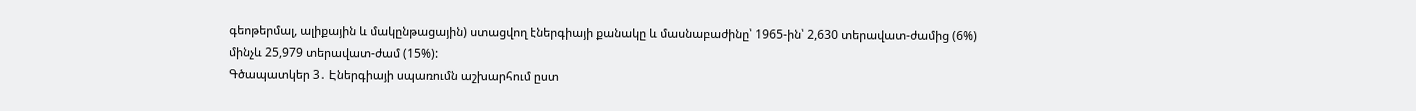գեոթերմալ, ալիքային և մակընթացային) ստացվող էներգիայի քանակը և մասնաբաժինը՝ 1965-ին՝ 2,630 տերավատ-ժամից (6%) մինչև 25,979 տերավատ-ժամ (15%):
Գծապատկեր 3․ Էներգիայի սպառումն աշխարհում ըստ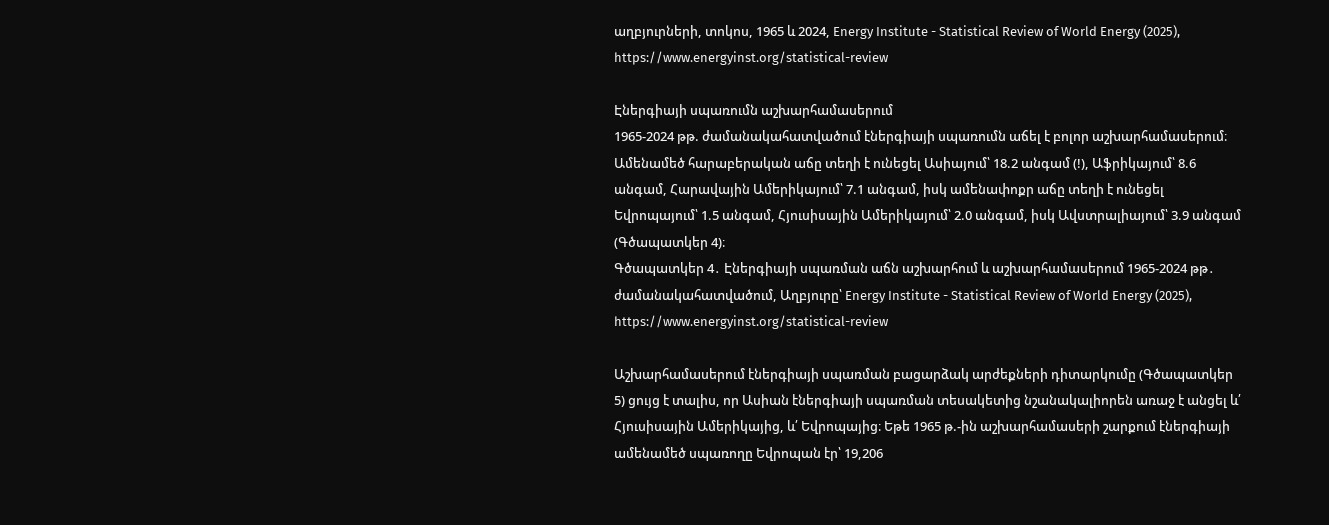աղբյուրների, տոկոս, 1965 և 2024, Energy Institute - Statistical Review of World Energy (2025), https://www.energyinst.org/statistical-review

Էներգիայի սպառումն աշխարհամասերում
1965-2024 թթ. ժամանակահատվածում էներգիայի սպառումն աճել է բոլոր աշխարհամասերում։ Ամենամեծ հարաբերական աճը տեղի է ունեցել Ասիայում՝ 18.2 անգամ (!), Աֆրիկայում՝ 8.6 անգամ, Հարավային Ամերիկայում՝ 7.1 անգամ, իսկ ամենափոքր աճը տեղի է ունեցել Եվրոպայում՝ 1.5 անգամ, Հյուսիսային Ամերիկայում՝ 2.0 անգամ, իսկ Ավստրալիայում՝ 3.9 անգամ (Գծապատկեր 4)։
Գծապատկեր 4․ Էներգիայի սպառման աճն աշխարհում և աշխարհամասերում 1965-2024 թթ․ ժամանակահատվածում, Աղբյուրը՝ Energy Institute - Statistical Review of World Energy (2025), https://www.energyinst.org/statistical-review

Աշխարհամասերում էներգիայի սպառման բացարձակ արժեքների դիտարկումը (Գծապատկեր 5) ցույց է տալիս, որ Ասիան էներգիայի սպառման տեսակետից նշանակալիորեն առաջ է անցել և՛ Հյուսիսային Ամերիկայից, և՛ Եվրոպայից։ Եթե 1965 թ.-ին աշխարհամասերի շարքում էներգիայի ամենամեծ սպառողը Եվրոպան էր՝ 19,206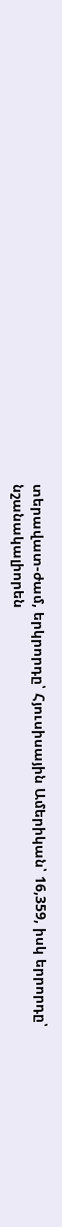տերավատ-ժամ, երկրորդը՝ Հյուսիսային Ամերիկան՝ 16,359, իսկ երրորդը՝ նշանակալիորեն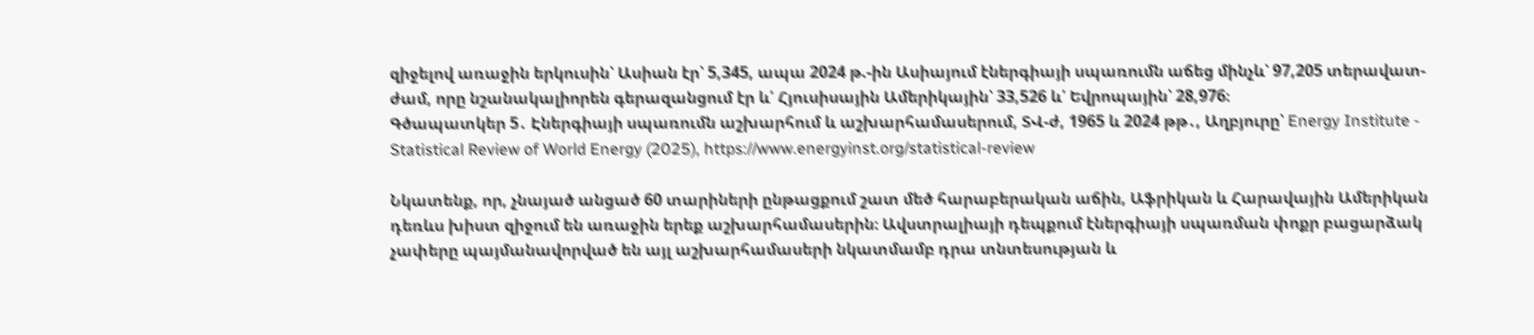զիջելով առաջին երկուսին՝ Ասիան էր՝ 5,345, ապա 2024 թ.-ին Ասիայում էներգիայի սպառումն աճեց մինչև՝ 97,205 տերավատ-ժամ, որը նշանակալիորեն գերազանցում էր և՛ Հյուսիսային Ամերիկային՝ 33,526 և՛ Եվրոպային՝ 28,976։
Գծապատկեր 5․ Էներգիայի սպառումն աշխարհում և աշխարհամասերում, ՏՎ-ժ, 1965 և 2024 թթ․, Աղբյուրը՝ Energy Institute - Statistical Review of World Energy (2025), https://www.energyinst.org/statistical-review

Նկատենք, որ, չնայած անցած 60 տարիների ընթացքում շատ մեծ հարաբերական աճին, Աֆրիկան և Հարավային Ամերիկան դեռևս խիստ զիջում են առաջին երեք աշխարհամասերին։ Ավստրալիայի դեպքում էներգիայի սպառման փոքր բացարձակ չափերը պայմանավորված են այլ աշխարհամասերի նկատմամբ դրա տնտեսության և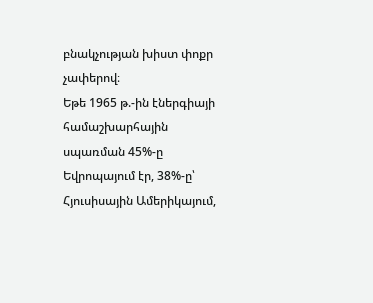բնակչության խիստ փոքր չափերով։
Եթե 1965 թ.-ին էներգիայի համաշխարհային սպառման 45%-ը Եվրոպայում էր, 38%-ը՝ Հյուսիսային Ամերիկայում,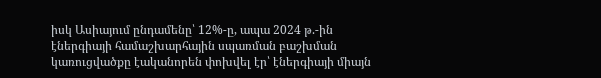իսկ Ասիայում ընդամենը՝ 12%-ը, ապա 2024 թ.-ին էներգիայի համաշխարհային սպառման բաշխման կառուցվածքը էականորեն փոխվել էր՝ էներգիայի միայն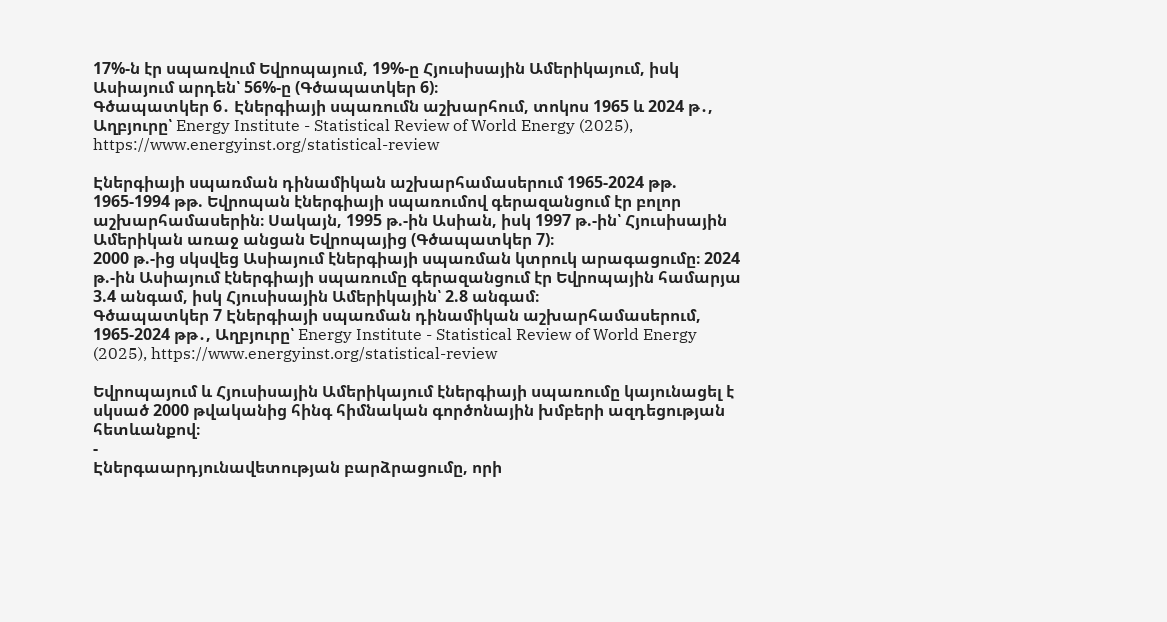17%-ն էր սպառվում Եվրոպայում, 19%-ը Հյուսիսային Ամերիկայում, իսկ Ասիայում արդեն՝ 56%-ը (Գծապատկեր 6)։
Գծապատկեր 6․ Էներգիայի սպառումն աշխարհում, տոկոս 1965 և 2024 թ․, Աղբյուրը՝ Energy Institute - Statistical Review of World Energy (2025), https://www.energyinst.org/statistical-review

Էներգիայի սպառման դինամիկան աշխարհամասերում 1965-2024 թթ.
1965-1994 թթ. Եվրոպան էներգիայի սպառումով գերազանցում էր բոլոր աշխարհամասերին։ Սակայն, 1995 թ.-ին Ասիան, իսկ 1997 թ.-ին՝ Հյուսիսային Ամերիկան առաջ անցան Եվրոպայից (Գծապատկեր 7)։
2000 թ.-ից սկսվեց Ասիայում էներգիայի սպառման կտրուկ արագացումը։ 2024 թ.-ին Ասիայում էներգիայի սպառումը գերազանցում էր Եվրոպային համարյա 3.4 անգամ, իսկ Հյուսիսային Ամերիկային՝ 2.8 անգամ։
Գծապատկեր 7 Էներգիայի սպառման դինամիկան աշխարհամասերում, 1965-2024 թթ․, Աղբյուրը՝ Energy Institute - Statistical Review of World Energy (2025), https://www.energyinst.org/statistical-review

Եվրոպայում և Հյուսիսային Ամերիկայում էներգիայի սպառումը կայունացել է սկսած 2000 թվականից հինգ հիմնական գործոնային խմբերի ազդեցության հետևանքով։
-
Էներգաարդյունավետության բարձրացումը, որի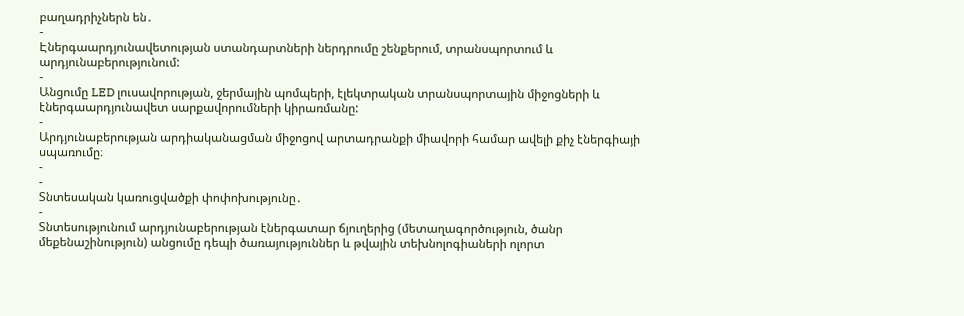բաղադրիչներն են․
-
Էներգաարդյունավետության ստանդարտների ներդրումը շենքերում, տրանսպորտում և արդյունաբերությունում:
-
Անցումը LED լուսավորության, ջերմային պոմպերի, էլեկտրական տրանսպորտային միջոցների և էներգաարդյունավետ սարքավորումների կիրառմանը:
-
Արդյունաբերության արդիականացման միջոցով արտադրանքի միավորի համար ավելի քիչ էներգիայի սպառումը։
-
-
Տնտեսական կառուցվածքի փոփոխությունը․
-
Տնտեսությունում արդյունաբերության էներգատար ճյուղերից (մետաղագործություն, ծանր մեքենաշինություն) անցումը դեպի ծառայություններ և թվային տեխնոլոգիաների ոլորտ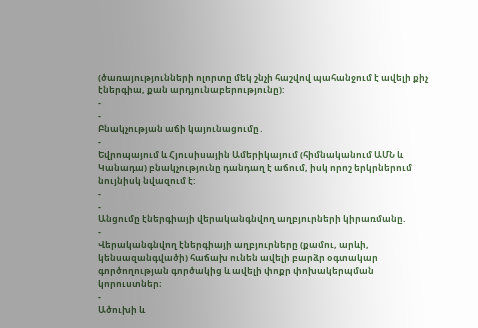(ծառայությունների ոլորտը մեկ շնչի հաշվով պահանջում է ավելի քիչ էներգիա, քան արդյունաբերությունը):
-
-
Բնակչության աճի կայունացումը․
-
Եվրոպայում և Հյուսիսային Ամերիկայում (հիմնականում ԱՄՆ և Կանադա) բնակչությունը դանդաղ է աճում, իսկ որոշ երկրներում նույնիսկ նվազում է:
-
-
Անցումը էներգիայի վերականգնվող աղբյուրների կիրառմանը.
-
Վերականգնվող էներգիայի աղբյուրները (քամու, արևի, կենսազանգվածի) հաճախ ունեն ավելի բարձր օգտակար գործողության գործակից և ավելի փոքր փոխակերպման կորուստներ։
-
Ածուխի և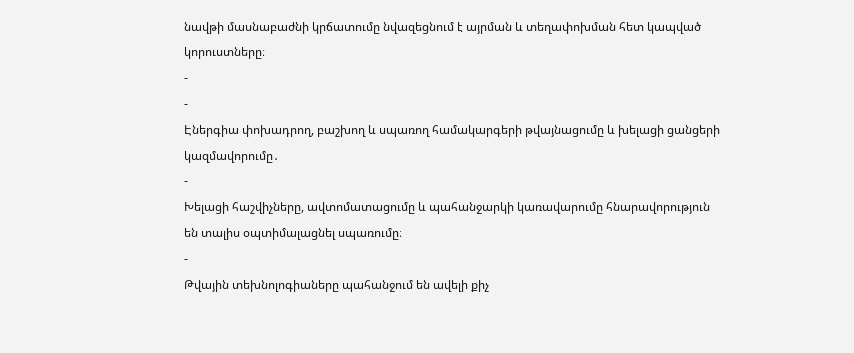նավթի մասնաբաժնի կրճատումը նվազեցնում է այրման և տեղափոխման հետ կապված կորուստները։
-
-
Էներգիա փոխադրող, բաշխող և սպառող համակարգերի թվայնացումը և խելացի ցանցերի կազմավորումը․
-
Խելացի հաշվիչները, ավտոմատացումը և պահանջարկի կառավարումը հնարավորություն են տալիս օպտիմալացնել սպառումը։
-
Թվային տեխնոլոգիաները պահանջում են ավելի քիչ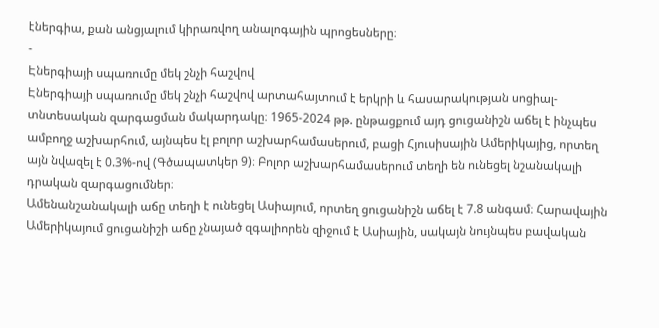էներգիա, քան անցյալում կիրառվող անալոգային պրոցեսները։
-
Էներգիայի սպառումը մեկ շնչի հաշվով
Էներգիայի սպառումը մեկ շնչի հաշվով արտահայտում է երկրի և հասարակության սոցիալ-տնտեսական զարգացման մակարդակը։ 1965-2024 թթ. ընթացքում այդ ցուցանիշն աճել է ինչպես ամբողջ աշխարհում, այնպես էլ բոլոր աշխարհամասերում, բացի Հյուսիսային Ամերիկայից, որտեղ այն նվազել է 0.3%-ով (Գծապատկեր 9)։ Բոլոր աշխարհամասերում տեղի են ունեցել նշանակալի դրական զարգացումներ։
Ամենանշանակալի աճը տեղի է ունեցել Ասիայում, որտեղ ցուցանիշն աճել է 7.8 անգամ։ Հարավային Ամերիկայում ցուցանիշի աճը չնայած զգալիորեն զիջում է Ասիային, սակայն նույնպես բավական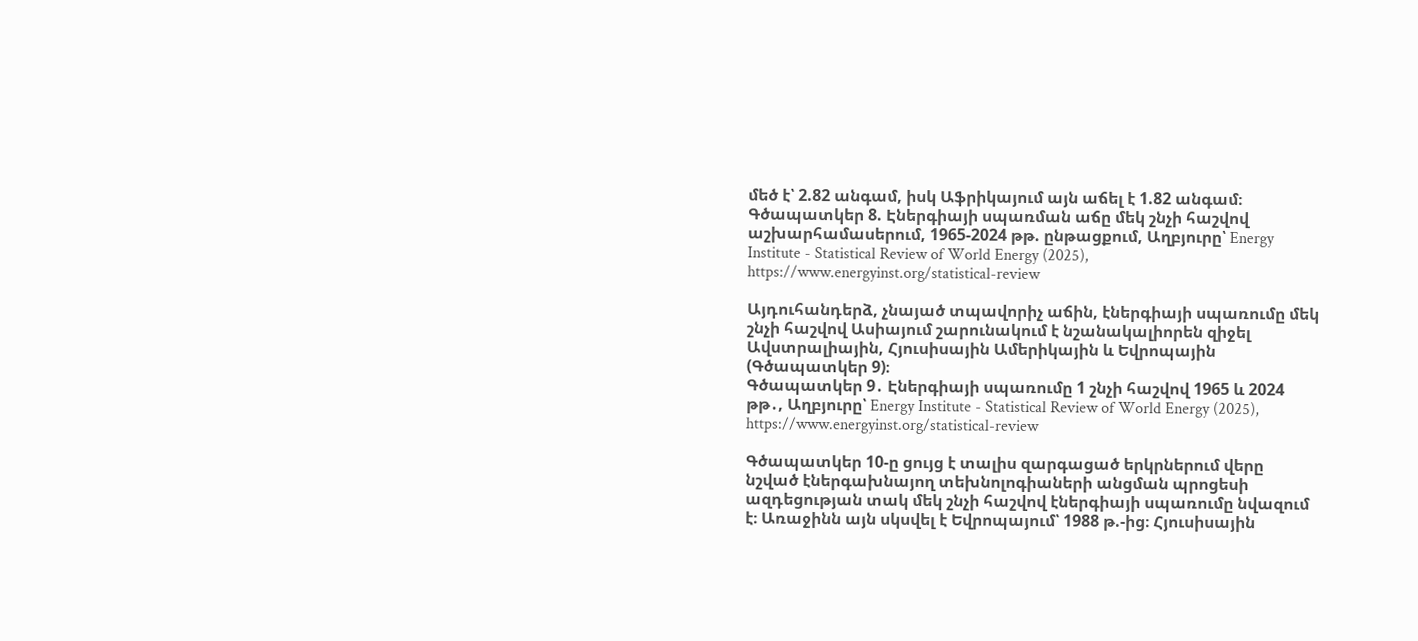մեծ է՝ 2.82 անգամ, իսկ Աֆրիկայում այն աճել է 1.82 անգամ։
Գծապատկեր 8. Էներգիայի սպառման աճը մեկ շնչի հաշվով աշխարհամասերում, 1965-2024 թթ. ընթացքում, Աղբյուրը՝ Energy Institute - Statistical Review of World Energy (2025), https://www.energyinst.org/statistical-review

Այդուհանդերձ, չնայած տպավորիչ աճին, էներգիայի սպառումը մեկ շնչի հաշվով Ասիայում շարունակում է նշանակալիորեն զիջել Ավստրալիային, Հյուսիսային Ամերիկային և Եվրոպային (Գծապատկեր 9)։
Գծապատկեր 9․ Էներգիայի սպառումը 1 շնչի հաշվով 1965 և 2024 թթ․, Աղբյուրը՝ Energy Institute - Statistical Review of World Energy (2025), https://www.energyinst.org/statistical-review

Գծապատկեր 10-ը ցույց է տալիս զարգացած երկրներում վերը նշված էներգախնայող տեխնոլոգիաների անցման պրոցեսի ազդեցության տակ մեկ շնչի հաշվով էներգիայի սպառումը նվազում է։ Առաջինն այն սկսվել է Եվրոպայում՝ 1988 թ.-ից։ Հյուսիսային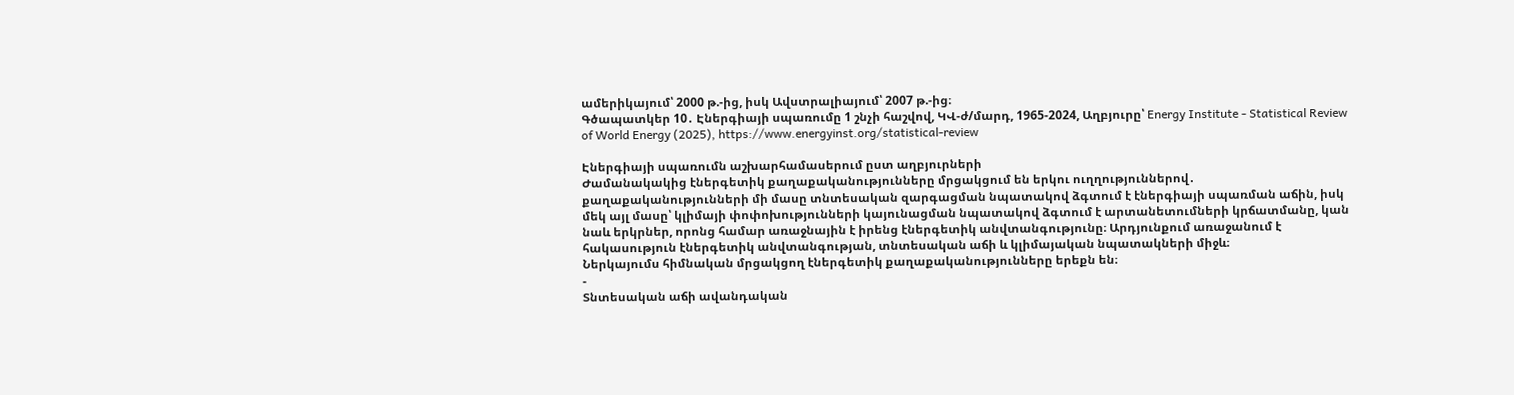ամերիկայում՝ 2000 թ.-ից, իսկ Ավստրալիայում՝ 2007 թ.-ից։
Գծապատկեր 10․ Էներգիայի սպառումը 1 շնչի հաշվով, ԿՎ-ժ/մարդ, 1965-2024, Աղբյուրը՝ Energy Institute - Statistical Review of World Energy (2025), https://www.energyinst.org/statistical-review

Էներգիայի սպառումն աշխարհամասերում ըստ աղբյուրների
Ժամանակակից էներգետիկ քաղաքականությունները մրցակցում են երկու ուղղություններով․ քաղաքականությունների մի մասը տնտեսական զարգացման նպատակով ձգտում է էներգիայի սպառման աճին, իսկ մեկ այլ մասը՝ կլիմայի փոփոխությունների կայունացման նպատակով ձգտում է արտանետումների կրճատմանը, կան նաև երկրներ, որոնց համար առաջնային է իրենց էներգետիկ անվտանգությունը։ Արդյունքում առաջանում է հակասություն էներգետիկ անվտանգության, տնտեսական աճի և կլիմայական նպատակների միջև։
Ներկայումս հիմնական մրցակցող էներգետիկ քաղաքականությունները երեքն են։
-
Տնտեսական աճի ավանդական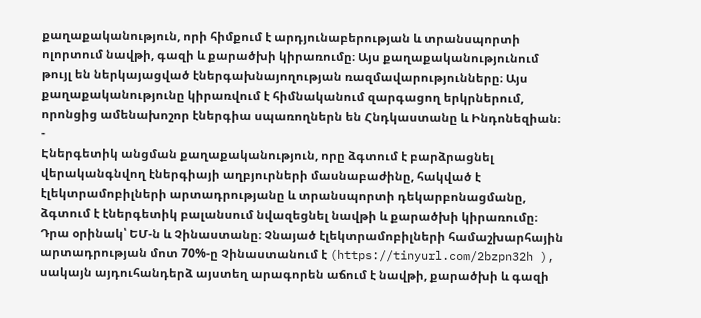քաղաքականություն, որի հիմքում է արդյունաբերության և տրանսպորտի ոլորտում նավթի, գազի և քարածխի կիրառումը։ Այս քաղաքականությունում թույլ են ներկայացված էներգախնայողության ռազմավարությունները։ Այս քաղաքականությունը կիրառվում է հիմնականում զարգացող երկրներում, որոնցից ամենախոշոր էներգիա սպառողներն են Հնդկաստանը և Ինդոնեզիան։
-
Էներգետիկ անցման քաղաքականություն, որը ձգտում է բարձրացնել վերականգնվող էներգիայի աղբյուրների մասնաբաժինը, հակված է էլեկտրամոբիլների արտադրությանը և տրանսպորտի դեկարբոնացմանը, ձգտում է էներգետիկ բալանսում նվազեցնել նավթի և քարածխի կիրառումը։ Դրա օրինակ՝ ԵՄ-ն և Չինաստանը։ Չնայած էլեկտրամոբիլների համաշխարհային արտադրության մոտ 70%-ը Չինաստանում է (https://tinyurl.com/2bzpn32h ), սակայն այդուհանդերձ այստեղ արագորեն աճում է նավթի, քարածխի և գազի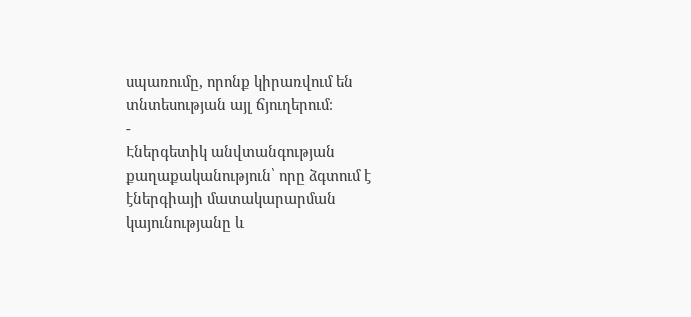սպառումը, որոնք կիրառվում են տնտեսության այլ ճյուղերում։
-
Էներգետիկ անվտանգության քաղաքականություն՝ որը ձգտում է էներգիայի մատակարարման կայունությանը և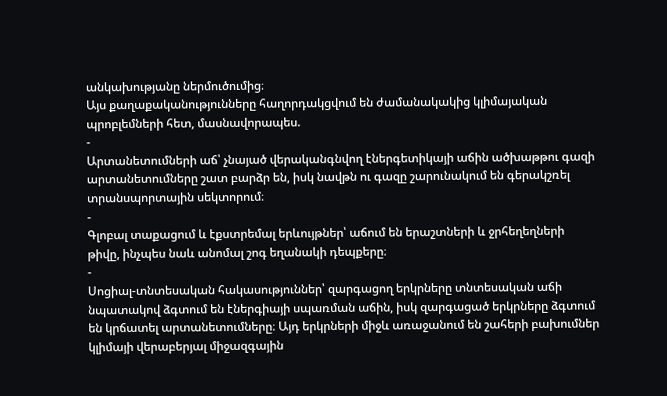անկախությանը ներմուծումից։
Այս քաղաքականությունները հաղորդակցվում են ժամանակակից կլիմայական պրոբլեմների հետ, մասնավորապես.
-
Արտանետումների աճ՝ չնայած վերականգնվող էներգետիկայի աճին ածխաթթու գազի արտանետումները շատ բարձր են, իսկ նավթն ու գազը շարունակում են գերակշռել տրանսպորտային սեկտորում։
-
Գլոբալ տաքացում և էքստրեմալ երևույթներ՝ աճում են երաշտների և ջրհեղեղների թիվը, ինչպես նաև անոմալ շոգ եղանակի դեպքերը։
-
Սոցիալ-տնտեսական հակասություններ՝ զարգացող երկրները տնտեսական աճի նպատակով ձգտում են էներգիայի սպառման աճին, իսկ զարգացած երկրները ձգտում են կրճատել արտանետումները։ Այդ երկրների միջև առաջանում են շահերի բախումներ կլիմայի վերաբերյալ միջազգային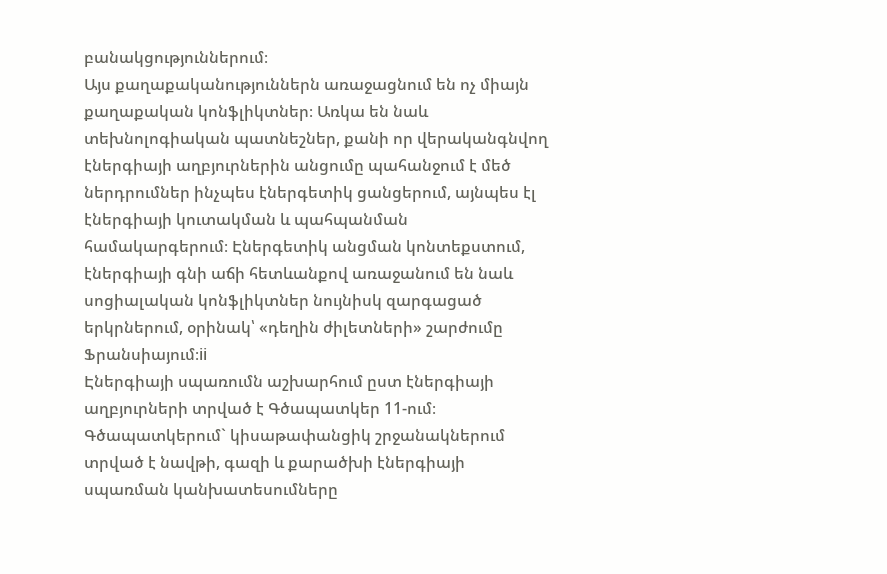բանակցություններում։
Այս քաղաքականություններն առաջացնում են ոչ միայն քաղաքական կոնֆլիկտներ։ Առկա են նաև տեխնոլոգիական պատնեշներ, քանի որ վերականգնվող էներգիայի աղբյուրներին անցումը պահանջում է մեծ ներդրումներ ինչպես էներգետիկ ցանցերում, այնպես էլ էներգիայի կուտակման և պահպանման համակարգերում։ Էներգետիկ անցման կոնտեքստում, էներգիայի գնի աճի հետևանքով առաջանում են նաև սոցիալական կոնֆլիկտներ նույնիսկ զարգացած երկրներում, օրինակ՝ «դեղին ժիլետների» շարժումը Ֆրանսիայում։ii
Էներգիայի սպառումն աշխարհում ըստ էներգիայի աղբյուրների տրված է Գծապատկեր 11-ում։ Գծապատկերում` կիսաթափանցիկ շրջանակներում տրված է նավթի, գազի և քարածխի էներգիայի սպառման կանխատեսումները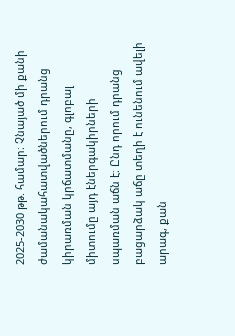2025-2030 թթ. համար։ Չնայած մի քանի ժամանակահատվածներում դրանց կիրառման կրճատմանը, գլոբալ միտումը այդ էներգակիրների սպառման աճն է։ Ընդ որում դրանց բացարձակ աճը տեղի է ունենում ավելի արագ, քան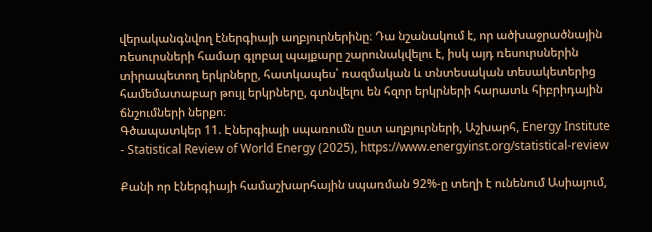վերականգնվող էներգիայի աղբյուրներինը։ Դա նշանակում է, որ ածխաջրածնային ռեսուրսների համար գլոբալ պայքարը շարունակվելու է, իսկ այդ ռեսուրսներին տիրապետող երկրները, հատկապես՝ ռազմական և տնտեսական տեսակետերից համեմատաբար թույլ երկրները, գտնվելու են հզոր երկրների հարատև հիբրիդային ճնշումների ներքո։
Գծապատկեր 11. Էներգիայի սպառումն ըստ աղբյուրների, Աշխարհ, Energy Institute - Statistical Review of World Energy (2025), https://www.energyinst.org/statistical-review

Քանի որ էներգիայի համաշխարհային սպառման 92%-ը տեղի է ունենում Ասիայում,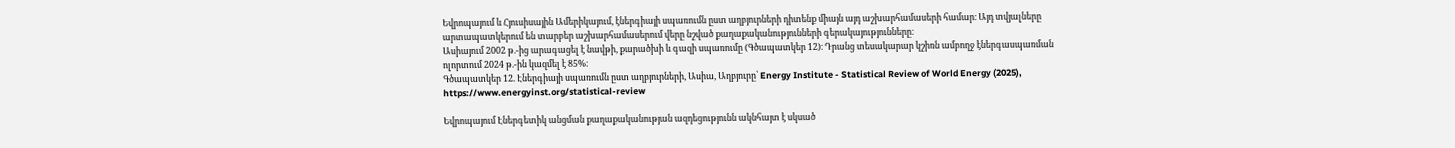Եվրոպայում և Հյուսիսային Ամերիկայում, էներգիայի սպառումն ըստ աղբյուրների դիտենք միայն այդ աշխարհամասերի համար։ Այդ տվյալները արտապատկերում են տարբեր աշխարհամասերում վերը նշված քաղաքականությունների գերակայությունները։
Ասիայում 2002 թ.-ից արագացել է նավթի, քարածխի և գազի սպառումը (Գծապատկեր 12)։ Դրանց տեսակարար կշիռն ամբողջ էներգասպառման ոլորտում 2024 թ.-ին կազմել է 85%։
Գծապատկեր 12. Էներգիայի սպառումն ըստ աղբյուրների, Ասիա, Աղբյուրը՝ Energy Institute - Statistical Review of World Energy (2025), https://www.energyinst.org/statistical-review

Եվրոպայում Էներգետիկ անցման քաղաքականության ազդեցությունն ակնհայտ է սկսած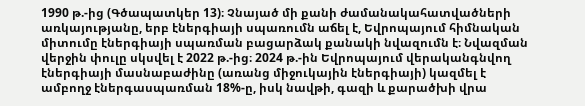1990 թ.-ից (Գծապատկեր 13)։ Չնայած մի քանի ժամանակահատվածների առկայությանը, երբ էներգիայի սպառումն աճել է, Եվրոպայում հիմնական միտումը էներգիայի սպառման բացարձակ քանակի նվազումն է։ Նվազման վերջին փուլը սկսվել է 2022 թ.-ից։ 2024 թ.-ին Եվրոպայում վերականգնվող էներգիայի մասնաբաժինը (առանց միջուկային էներգիայի) կազմել է ամբողջ էներգասպառման 18%-ը, իսկ նավթի, գազի և քարածխի վրա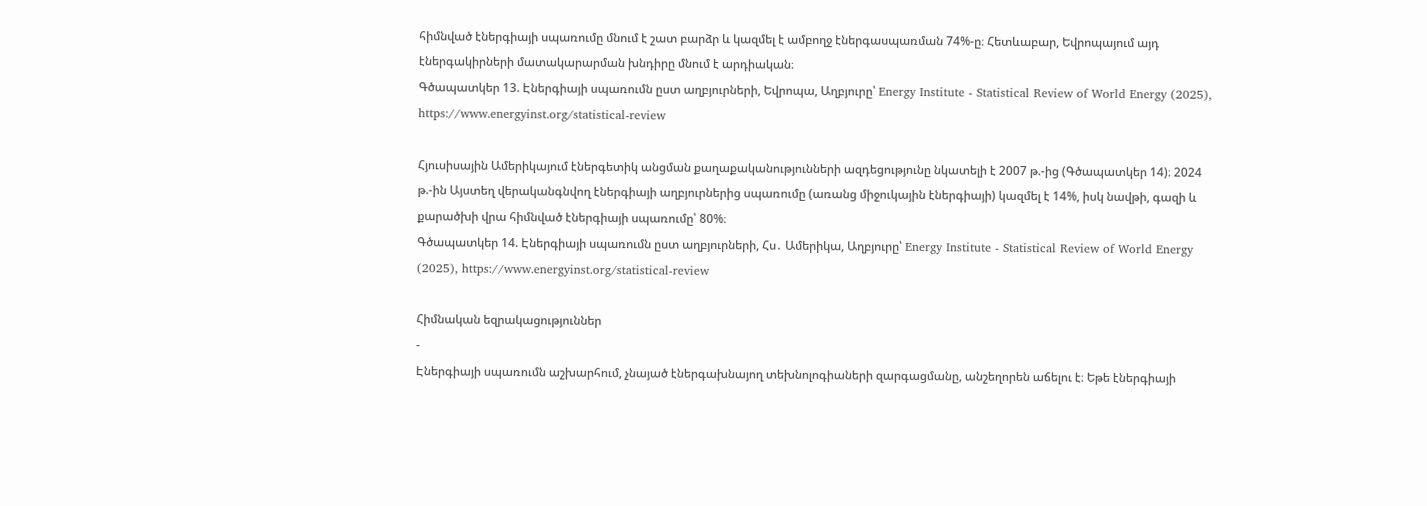հիմնված էներգիայի սպառումը մնում է շատ բարձր և կազմել է ամբողջ էներգասպառման 74%-ը։ Հետևաբար, Եվրոպայում այդ էներգակիրների մատակարարման խնդիրը մնում է արդիական։
Գծապատկեր 13. Էներգիայի սպառումն ըստ աղբյուրների, Եվրոպա, Աղբյուրը՝ Energy Institute - Statistical Review of World Energy (2025), https://www.energyinst.org/statistical-review

Հյուսիսային Ամերիկայում էներգետիկ անցման քաղաքականությունների ազդեցությունը նկատելի է 2007 թ.-ից (Գծապատկեր 14)։ 2024 թ.-ին Այստեղ վերականգնվող էներգիայի աղբյուրներից սպառումը (առանց միջուկային էներգիայի) կազմել է 14%, իսկ նավթի, գազի և քարածխի վրա հիմնված էներգիայի սպառումը՝ 80%։
Գծապատկեր 14. Էներգիայի սպառումն ըստ աղբյուրների, Հս․ Ամերիկա, Աղբյուրը՝ Energy Institute - Statistical Review of World Energy (2025), https://www.energyinst.org/statistical-review

Հիմնական եզրակացություններ
-
Էներգիայի սպառումն աշխարհում, չնայած էներգախնայող տեխնոլոգիաների զարգացմանը, անշեղորեն աճելու է։ Եթե էներգիայի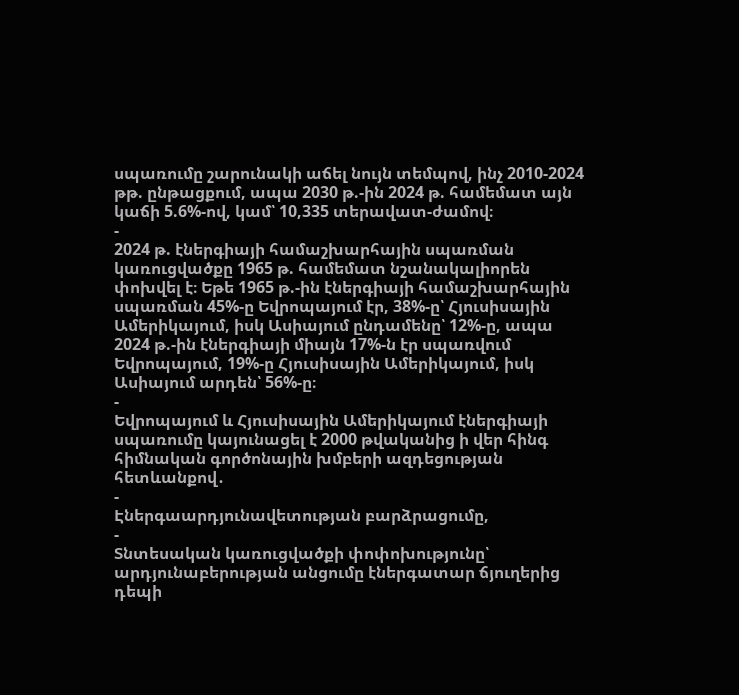սպառումը շարունակի աճել նույն տեմպով, ինչ 2010-2024 թթ. ընթացքում, ապա 2030 թ.-ին 2024 թ. համեմատ այն կաճի 5.6%-ով, կամ՝ 10,335 տերավատ-ժամով։
-
2024 թ. էներգիայի համաշխարհային սպառման կառուցվածքը 1965 թ. համեմատ նշանակալիորեն փոխվել է։ Եթե 1965 թ.-ին էներգիայի համաշխարհային սպառման 45%-ը Եվրոպայում էր, 38%-ը՝ Հյուսիսային Ամերիկայում, իսկ Ասիայում ընդամենը՝ 12%-ը, ապա 2024 թ.-ին էներգիայի միայն 17%-ն էր սպառվում Եվրոպայում, 19%-ը Հյուսիսային Ամերիկայում, իսկ Ասիայում արդեն՝ 56%-ը։
-
Եվրոպայում և Հյուսիսային Ամերիկայում էներգիայի սպառումը կայունացել է 2000 թվականից ի վեր հինգ հիմնական գործոնային խմբերի ազդեցության հետևանքով․
-
Էներգաարդյունավետության բարձրացումը,
-
Տնտեսական կառուցվածքի փոփոխությունը՝ արդյունաբերության անցումը էներգատար ճյուղերից դեպի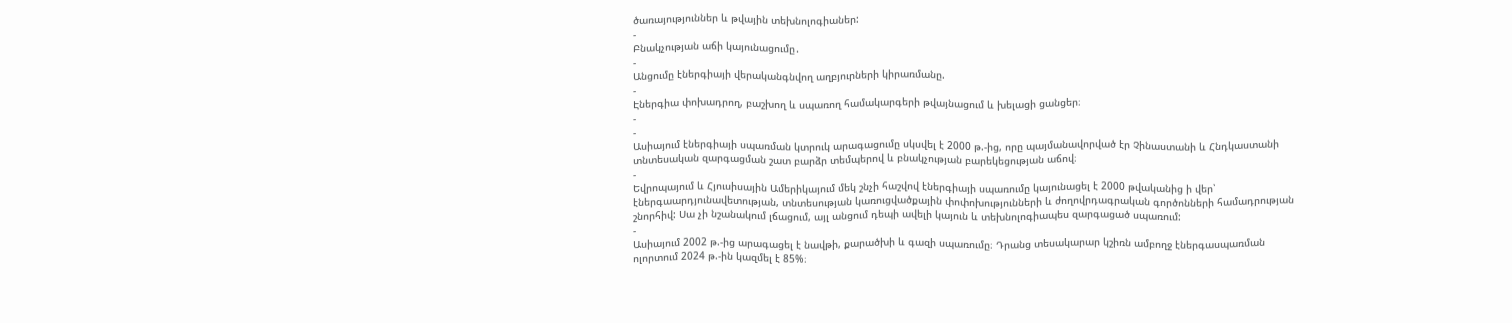ծառայություններ և թվային տեխնոլոգիաներ:
-
Բնակչության աճի կայունացումը․
-
Անցումը էներգիայի վերականգնվող աղբյուրների կիրառմանը.
-
Էներգիա փոխադրող, բաշխող և սպառող համակարգերի թվայնացում և խելացի ցանցեր։
-
-
Ասիայում էներգիայի սպառման կտրուկ արագացումը սկսվել է 2000 թ.-ից, որը պայմանավորված էր Չինաստանի և Հնդկաստանի տնտեսական զարգացման շատ բարձր տեմպերով և բնակչության բարեկեցության աճով։
-
Եվրոպայում և Հյուսիսային Ամերիկայում մեկ շնչի հաշվով էներգիայի սպառումը կայունացել է 2000 թվականից ի վեր՝ էներգաարդյունավետության, տնտեսության կառուցվածքային փոփոխությունների և ժողովրդագրական գործոնների համադրության շնորհիվ: Սա չի նշանակում լճացում, այլ անցում դեպի ավելի կայուն և տեխնոլոգիապես զարգացած սպառում:
-
Ասիայում 2002 թ.-ից արագացել է նավթի, քարածխի և գազի սպառումը։ Դրանց տեսակարար կշիռն ամբողջ էներգասպառման ոլորտում 2024 թ.-ին կազմել է 85%։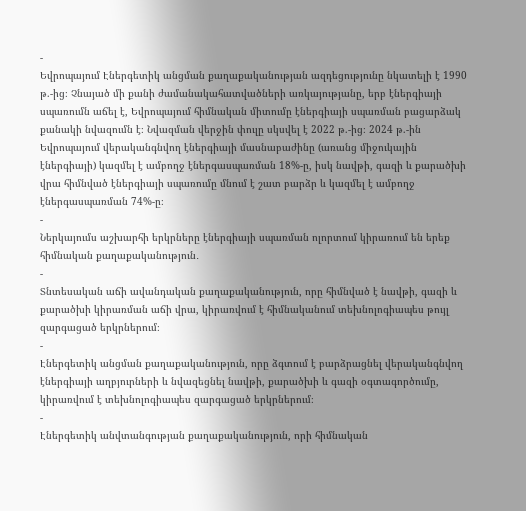-
Եվրոպայում Էներգետիկ անցման քաղաքականության ազդեցությունը նկատելի է 1990 թ.-ից։ Չնայած մի քանի ժամանակահատվածների առկայությանը, երբ էներգիայի սպառումն աճել է, Եվրոպայում հիմնական միտումը էներգիայի սպառման բացարձակ քանակի նվազումն է։ Նվազման վերջին փուլը սկսվել է 2022 թ.-ից։ 2024 թ.-ին Եվրոպայում վերականգնվող էներգիայի մասնաբաժինը (առանց միջուկային էներգիայի) կազմել է ամբողջ էներգասպառման 18%-ը, իսկ նավթի, գազի և քարածխի վրա հիմնված էներգիայի սպառումը մնում է շատ բարձր և կազմել է ամբողջ էներգասպառման 74%-ը։
-
Ներկայումս աշխարհի երկրները էներգիայի սպառման ոլորտում կիրառում են երեք հիմնական քաղաքականություն․
-
Տնտեսական աճի ավանդական քաղաքականություն, որը հիմնված է նավթի, գազի և քարածխի կիրառման աճի վրա, կիրառվում է հիմնականում տեխնոլոգիապես թույլ զարգացած երկրներում։
-
Էներգետիկ անցման քաղաքականություն, որը ձգտում է բարձրացնել վերականգնվող էներգիայի աղբյուրների և նվազեցնել նավթի, քարածխի և գազի օգտագործումը, կիրառվում է տեխնոլոգիապես զարգացած երկրներում։
-
Էներգետիկ անվտանգության քաղաքականություն, որի հիմնական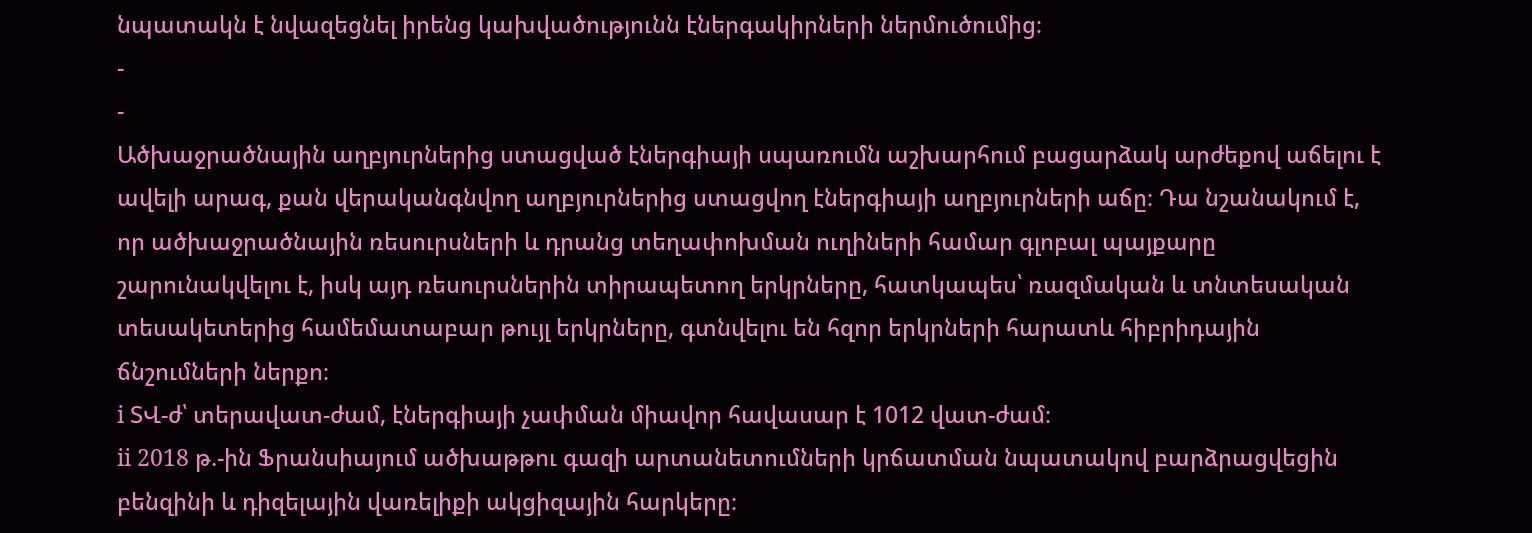նպատակն է նվազեցնել իրենց կախվածությունն էներգակիրների ներմուծումից։
-
-
Ածխաջրածնային աղբյուրներից ստացված էներգիայի սպառումն աշխարհում բացարձակ արժեքով աճելու է ավելի արագ, քան վերականգնվող աղբյուրներից ստացվող էներգիայի աղբյուրների աճը։ Դա նշանակում է, որ ածխաջրածնային ռեսուրսների և դրանց տեղափոխման ուղիների համար գլոբալ պայքարը շարունակվելու է, իսկ այդ ռեսուրսներին տիրապետող երկրները, հատկապես՝ ռազմական և տնտեսական տեսակետերից համեմատաբար թույլ երկրները, գտնվելու են հզոր երկրների հարատև հիբրիդային ճնշումների ներքո։
i ՏՎ-ժ՝ տերավատ-ժամ, էներգիայի չափման միավոր հավասար է 1012 վատ-ժամ։
ii 2018 թ.-ին Ֆրանսիայում ածխաթթու գազի արտանետումների կրճատման նպատակով բարձրացվեցին բենզինի և դիզելային վառելիքի ակցիզային հարկերը։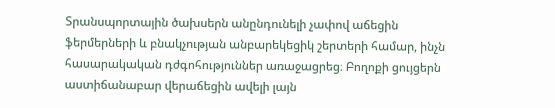Տրանսպորտային ծախսերն անընդունելի չափով աճեցին ֆերմերների և բնակչության անբարեկեցիկ շերտերի համար, ինչն հասարակական դժգոհություններ առաջացրեց։ Բողոքի ցույցերն աստիճանաբար վերաճեցին ավելի լայն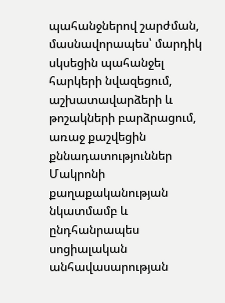պահանջներով շարժման, մասնավորապես՝ մարդիկ սկսեցին պահանջել հարկերի նվազեցում, աշխատավարձերի և թոշակների բարձրացում, առաջ քաշվեցին քննադատություններ Մակրոնի քաղաքականության նկատմամբ և ընդհանրապես սոցիալական անհավասարության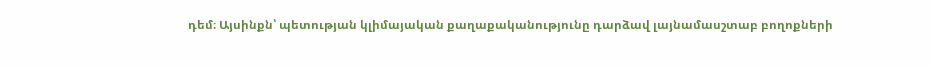դեմ։ Այսինքն՝ պետության կլիմայական քաղաքականությունը դարձավ լայնամասշտաբ բողոքների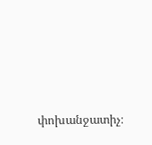փոխանջատիչ։